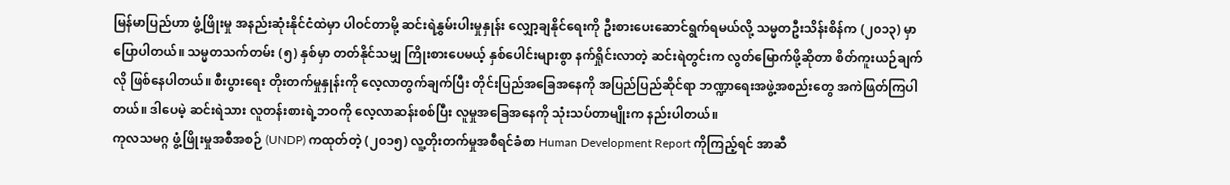မြန်မာပြည်ဟာ ဖွံ့ဖြိုးမှု အနည်းဆုံးနိုင်ငံထဲမှာ ပါဝင်တာမို့ ဆင်းရဲနွှမ်းပါးမှုနှုန်း လျှော့ချနိုင်ရေးကို ဦးစားပေးဆောင်ရွက်ရမယ်လို့ သမ္မတဦးသိန်းစိန်က (၂၀၁၃) မှာ ပြောပါတယ်။ သမ္မတသက်တမ်း (၅) နှစ်မှာ တတ်နိုင်သမျှ ကြိုးစားပေမယ့် နှစ်ပေါင်းများစွာ နက်ရှိုင်းလာတဲ့ ဆင်းရဲတွင်းက လွတ်မြောက်ဖို့ဆိုတာ စိတ်ကူးယဉ်ချက်လို ဖြစ်နေပါတယ်။ စီးပွားရေး တိုးတက်မှုနှုန်းကို လေ့လာတွက်ချက်ပြီး တိုင်းပြည်အခြေအနေကို အပြည်ပြည်ဆိုင်ရာ ဘဏ္ဍာရေးအဖွဲ့အစည်းတွေ အကဲဖြတ်ကြပါတယ်။ ဒါပေမဲ့ ဆင်းရဲသား လူတန်းစားရဲ့ဘဝကို လေ့လာဆန်းစစ်ပြီး လူမှုအခြေအနေကို သုံးသပ်တာမျိုးက နည်းပါတယ်။
ကုလသမဂ္ဂ ဖွံ့ဖြိုးမှုအစီအစဉ် (UNDP) ကထုတ်တဲ့ (၂၀၁၅) လူ့တိုးတက်မှုအစီရင်ခံစာ Human Development Report ကိုကြည့်ရင် အာဆီ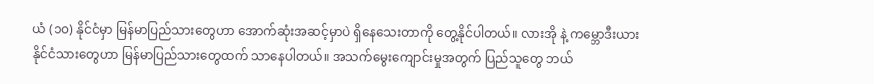ယံ (၁၀) နိုင်ငံမှာ မြန်မာပြည်သားတွေဟာ အောက်ဆုံးအဆင့်မှာပဲ ရှိနေသေးတာကို တွေ့နိုင်ပါတယ်။ လားအို နဲ့ ကမ္ဘောဒီးယားနိုင်ငံသားတွေဟာ မြန်မာပြည်သားတွေထက် သာနေပါတယ်။ အသက်မွေးကျောင်းမှုအတွက် ပြည်သူတွေ ဘယ်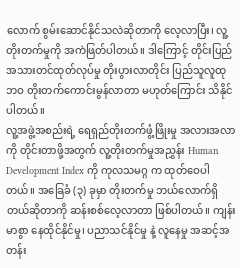လောက် စွမ်းဆောင်နိုင်သလဲဆိုတာကို လေ့လာပြီး၊ လူ့တိုးတက်မှုကို အကဲဖြတ်ပါတယ်။ ဒါကြောင့် တိုင်းပြည် အသားတင်ထုတ်လုပ်မှု တိုးပွားလာတိုင်း ပြည်သူလူထုဘဝ တိုးတက်ကောင်းမွန်လာတာ မဟုတ်ကြောင်း သိနိုင်ပါတယ်။
လူ့အဖွဲ့အစည်းရဲ့ ရေရှည်တိုးတက်ဖွံ့ဖြိုးမှု အလားအလာကို တိုင်းတာဖို့အတွက် လူ့တိုးတက်မှုအညွှန်း Human Development Index ကို ကုလသမဂ္ဂ က ထုတ်ဝေပါတယ်။ အခြေခံ (၃) ခုမှာ တိုးတက်မှု ဘယ်လောက်ရှိတယ်ဆိုတာကို ဆန်းစစ်လေ့လာတာ ဖြစ်ပါတယ်။ ကျန်းမာစွာ နေထိုင်နိုင်မှု၊ ပညာသင်နိုင်မှု နဲ့ လူနေမှု အဆင့်အတန်း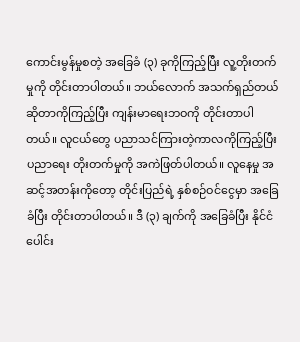ကောင်းမွန်မှုစတဲ့ အခြေခံ (၃) ခုကိုကြည့်ပြီး လူ့တိုးတက်မှုကို တိုင်းတာပါတယ်။ ဘယ်လောက် အသက်ရှည်တယ် ဆိုတာကိုကြည့်ပြီး ကျန်းမာရေးဘဝကို တိုင်းတာပါတယ်။ လူငယ်တွေ ပညာသင်ကြားတဲ့ကာလကိုကြည့်ပြီး ပညာရေး တိုးတက်မှုကို အကဲဖြတ်ပါတယ်။ လူနေမှု အဆင့်အတန်းကိုတော့ တိုင်းပြည်ရဲ့ နှစ်စဉ်ဝင်ငွေမှာ အခြေခံပြီး တိုင်းတာပါတယ်။ ဒီ (၃) ချက်ကို အခြေခံပြီး နိုင်ငံပေါင်း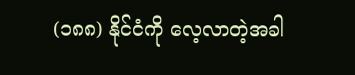(၁၈၈) နိုင်ငံကို လေ့လာတဲ့အခါ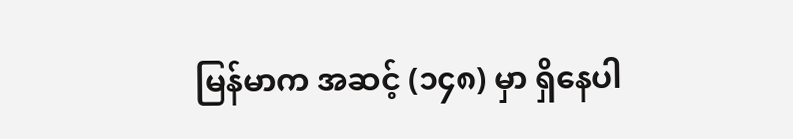မြန်မာက အဆင့် (၁၄၈) မှာ ရှိနေပါ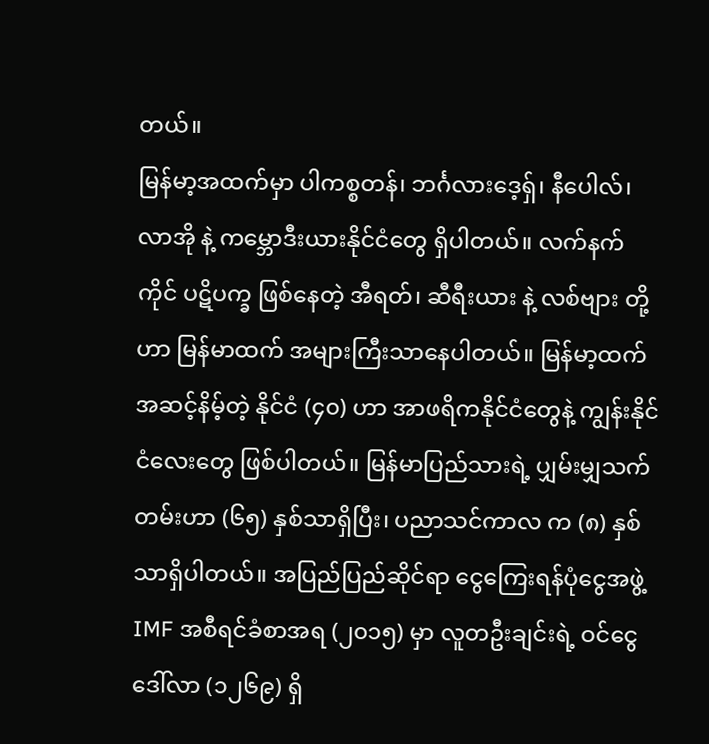တယ်။
မြန်မာ့အထက်မှာ ပါကစ္စတန်၊ ဘင်္ဂလားဒေ့ရှ်၊ နီပေါလ်၊ လာအို နဲ့ ကမ္ဘောဒီးယားနိုင်ငံတွေ ရှိပါတယ်။ လက်နက်ကိုင် ပဋိပက္ခ ဖြစ်နေတဲ့ အီရတ်၊ ဆီရီးယား နဲ့ လစ်ဗျား တို့ဟာ မြန်မာထက် အများကြီးသာနေပါတယ်။ မြန်မာ့ထက် အဆင့်နိမ့်တဲ့ နိုင်ငံ (၄၀) ဟာ အာဖရိကနိုင်ငံတွေနဲ့ ကျွန်းနိုင်ငံလေးတွေ ဖြစ်ပါတယ်။ မြန်မာပြည်သားရဲ့ ပျှမ်းမျှသက်တမ်းဟာ (၆၅) နှစ်သာရှိပြီး၊ ပညာသင်ကာလ က (၈) နှစ်သာရှိပါတယ်။ အပြည်ပြည်ဆိုင်ရာ ငွေကြေးရန်ပုံငွေအဖွဲ့ IMF အစီရင်ခံစာအရ (၂၀၁၅) မှာ လူတဦးချင်းရဲ့ ဝင်ငွေဒေါ်လာ (၁၂၆၉) ရှိ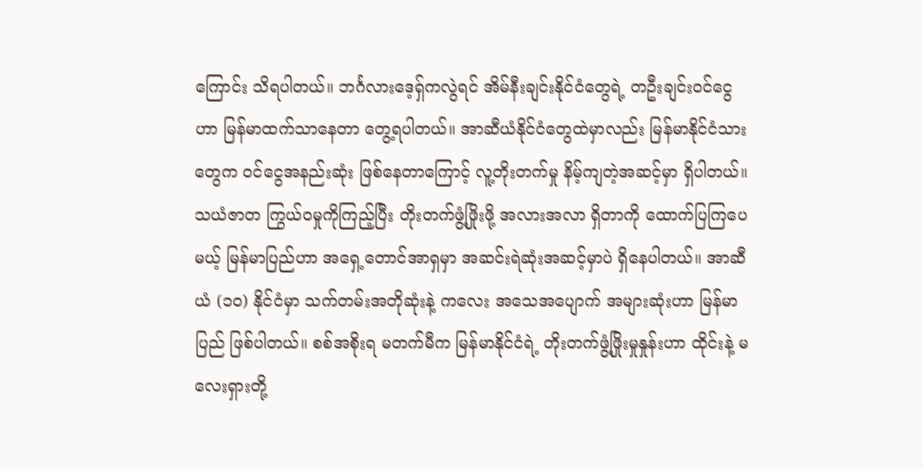ကြောင်း သိရပါတယ်။ ဘင်္ဂလားဒေ့ရှ်ကလွဲရင် အိမ်နီးချင်းနိုင်ငံတွေရဲ့ တဦးချင်းဝင်ငွေဟာ မြန်မာထက်သာနေတာ တွေ့ရပါတယ်။ အာဆီယံနိုင်ငံတွေထဲမှာလည်း မြန်မာနိုင်ငံသားတွေက ဝင်ငွေအနည်းဆုံး ဖြစ်နေတာကြောင့် လူ့တိုးတက်မှု နိမ့်ကျတဲ့အဆင့်မှာ ရှိပါတယ်။
သယံဇာတ ကြွယ်ဝမှုကိုကြည့်ပြီး တိုးတက်ဖွံ့ဖြိုးဖို့ အလားအလာ ရှိတာကို ထောက်ပြကြပေမယ့် မြန်မာပြည်ဟာ အရှေ့တောင်အာရှမှာ အဆင်းရဲဆုံးအဆင့်မှာပဲ ရှိနေပါတယ်။ အာဆီယံ (၁၀) နိုင်ငံမှာ သက်တမ်းအတိုဆုံးနဲ့ ကလေး အသေအပျောက် အများဆုံးဟာ မြန်မာပြည် ဖြစ်ပါတယ်။ စစ်အစိုးရ မတက်မီက မြန်မာနိုင်ငံရဲ့ တိုးတက်ဖွံ့ဖြိုးမှုနှုန်းဟာ ထိုင်းနဲ့ မလေးရှားတို့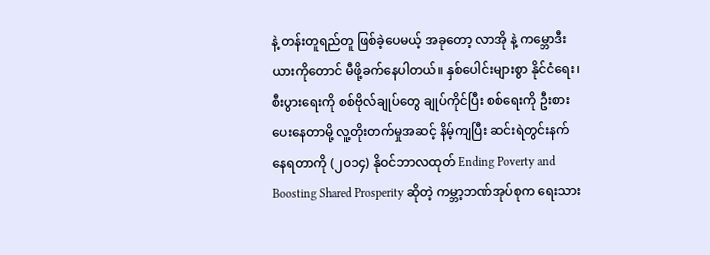နဲ့ တန်းတူရည်တူ ဖြစ်ခဲ့ပေမယ့် အခုတော့ လာအို နဲ့ ကမ္ဘောဒီးယားကိုတောင် မီဖို့ခက်နေပါတယ်။ နှစ်ပေါင်းများစွာ နိုင်ငံရေး၊ စီးပွားရေးကို စစ်ဗိုလ်ချုပ်တွေ ချုပ်ကိုင်ပြီး စစ်ရေးကို ဦးစားပေးနေတာမို့ လူ့တိုးတက်မှုအဆင့် နိမ့်ကျပြီး ဆင်းရဲတွင်းနက် နေရတာကို (၂၀၁၄) နိုဝင်ဘာလထုတ် Ending Poverty and Boosting Shared Prosperity ဆိုတဲ့ ကမ္ဘာ့ဘဏ်အုပ်စုက ရေးသား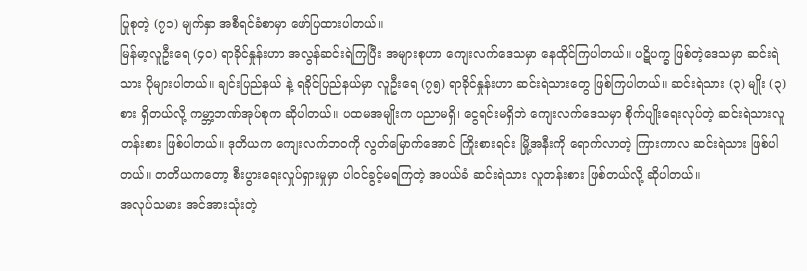ပြုစုတဲ့ (၇၁) မျက်နှာ အစီရင်ခံစာမှာ ဖော်ပြထားပါတယ်။
မြန်မာ့လူဦးရေ (၄၀) ရာခိုင်နှုန်းဟာ အလွန်ဆင်းရဲကြပြီး အများစုဟာ ကျေးလက်ဒေသမှာ နေထိုင်ကြပါတယ်။ ပဋိပက္ခ ဖြစ်တဲ့ဒေသမှာ ဆင်းရဲသား ပိုများပါတယ်။ ချင်းပြည်နယ် နဲ့ ရခိုင်ပြည်နယ်မှာ လူဦးရေ (၇၅) ရာခိုင်နှုန်းဟာ ဆင်းရဲသားတွေ ဖြစ်ကြပါတယ်။ ဆင်းရဲသား (၃) မျိုး (၃) စား ရှိတယ်လို့ ကမ္ဘာ့ဘဏ်အုပ်စုက ဆိုပါတယ်။ ပထမအမျိုးက ပညာမရှိ၊ ငွေရင်းမရှိဘဲ ကျေးလက်ဒေသမှာ စိုက်ပျိုးရေးလုပ်တဲ့ ဆင်းရဲသားလူတန်းစား ဖြစ်ပါတယ်။ ဒုတိယက ကျေးလက်ဘဝကို လွတ်မြောက်အောင် ကြိုးစားရင်း မြို့အနီးကို ရောက်လာတဲ့ ကြားကာလ ဆင်းရဲသား ဖြစ်ပါတယ်။ တတိယကတော့ စီးပွားရေးလှုပ်ရှားမှုမှာ ပါဝင်ခွင့်မရကြတဲ့ အပယ်ခံ ဆင်းရဲသား လူတန်းစား ဖြစ်တယ်လို့ ဆိုပါတယ်။
အလုပ်သမား အင်အားသုံးတဲ့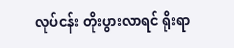လုပ်ငန်း တိုးပွားလာရင် ရိုးရာ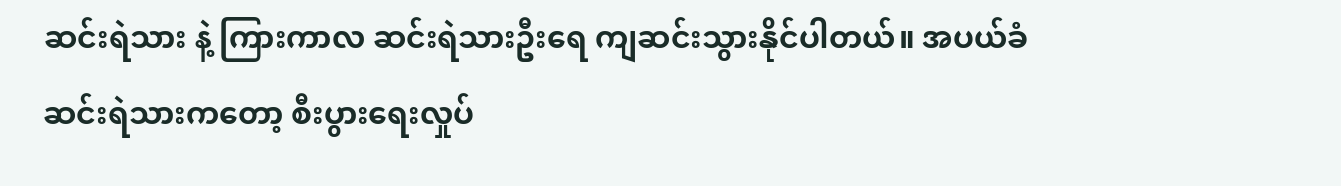ဆင်းရဲသား နဲ့ ကြားကာလ ဆင်းရဲသားဦးရေ ကျဆင်းသွားနိုင်ပါတယ်။ အပယ်ခံ ဆင်းရဲသားကတော့ စီးပွားရေးလှုပ်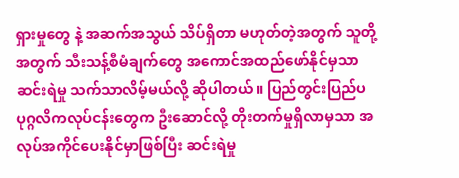ရှားမှုတွေ နဲ့ အဆက်အသွယ် သိပ်ရှိတာ မဟုတ်တဲ့အတွက် သူတို့အတွက် သီးသန့်စီမံချက်တွေ အကောင်အထည်ဖော်နိုင်မှသာ ဆင်းရဲမှု သက်သာလိမ့်မယ်လို့ ဆိုပါတယ်။ ပြည်တွင်းပြည်ပ ပုဂ္ဂလိကလုပ်ငန်းတွေက ဦးဆောင်လို့ တိုးတက်မှုရှိလာမှသာ အလုပ်အကိုင်ပေးနိုင်မှာဖြစ်ပြီး ဆင်းရဲမှု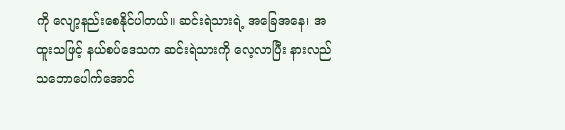ကို လျော့နည်းစေနိုင်ပါတယ်။ ဆင်းရဲသားရဲ့ အခြေအနေ၊ အထူးသဖြင့် နယ်စပ်ဒေသက ဆင်းရဲသားကို လေ့လာပြီး နားလည်သဘောပေါက်အောင်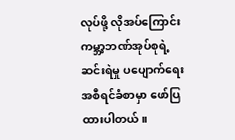လုပ်ဖို့ လိုအပ်ကြောင်း ကမ္ဘာ့ဘဏ်အုပ်စုရဲ့ ဆင်းရဲမှု ပပျောက်ရေး အစီရင်ခံစာမှာ ဖော်ပြထားပါတယ်။